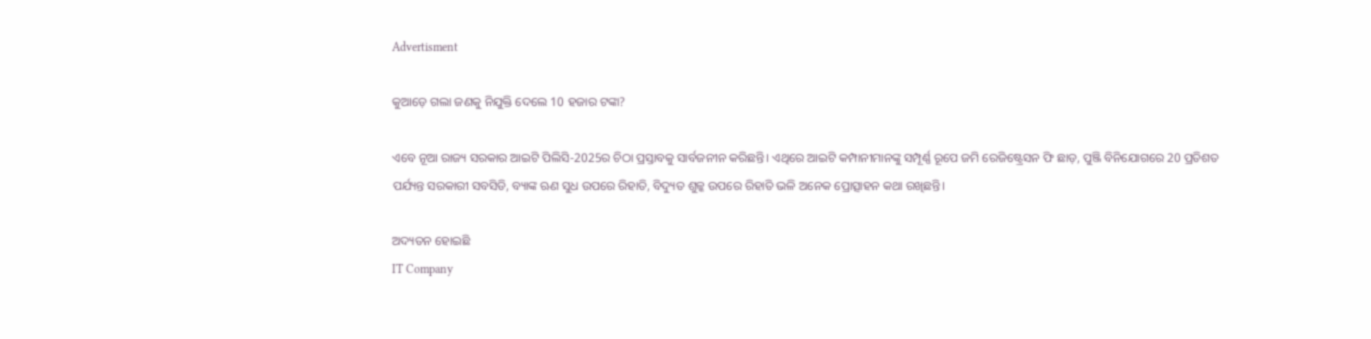Advertisment

କୁଆଡ଼େ ଗଲା ଜଣକୁ ନିଯୁକ୍ତି ଦେଲେ 10 ହଜାର ଟଙ୍କା?

ଏବେ ନୂଆ ରାଜ୍ୟ ସରକାର ଆଇଟି ପିଲିସି-2025ର ଚିଠା ପ୍ରସ୍ତାବକୁ ସାର୍ବଜନୀନ କରିଛନ୍ତି। ଏଥିରେ ଆଇଟି କମ୍ପାନୀମାନଙ୍କୁ ସମ୍ପୂର୍ଣ୍ଣ ରୂପେ ଜମି ରେଜିଷ୍ଟ୍ରେସନ ଫି ଛାଡ଼, ପୁଞ୍ଜି ବିନିଯୋଗରେ 20 ପ୍ରତିଶତ ପର୍ଯ୍ୟନ୍ତ ସରକାରୀ ସବସିଡି, ବ୍ୟାଙ୍କ ଋଣ ସୁଧ ଉପରେ ରିହାତି, ବିଦ୍ୟୁତ ଶୁଳ୍କ ଉପରେ ରିହାତି ଭଳି ଅନେକ ପ୍ରୋତ୍ସାହନ କଥା ରଖିଛନ୍ତି।

ଅଦ୍ୟତନ ହୋଇଛି
IT Company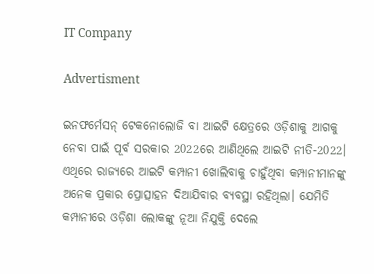IT Company

Advertisment

ଇନଫର୍ମେସନ୍ ଟେକନୋଲୋଜି ବା ଆଇଟି କ୍ଷେତ୍ରରେ ଓଡ଼ିଶାକୁ ଆଗକୁ ନେବା ପାଇଁ ପୂର୍ବ ସରକାର 2022ରେ ଆଣିଥିଲେ ଆଇଟି ନୀତି-2022। ଏଥିରେ ରାଜ୍ୟରେ ଆଇଟି କମ୍ପାନୀ ଖୋଲିବାକୁ ଚାହୁଁଥିବା କମ୍ପାନୀମାନଙ୍କୁ ଅନେକ ପ୍ରକାର ପ୍ରୋତ୍ସାହନ ଦିଆଯିବାର ବ୍ୟବସ୍ଥା ରହିଥିଲା। ଯେମିତି କମ୍ପାନୀରେ ଓଡ଼ିଶା ଲୋକଙ୍କୁ ନୂଆ ନିଯୁକ୍ତି ଦେଲେ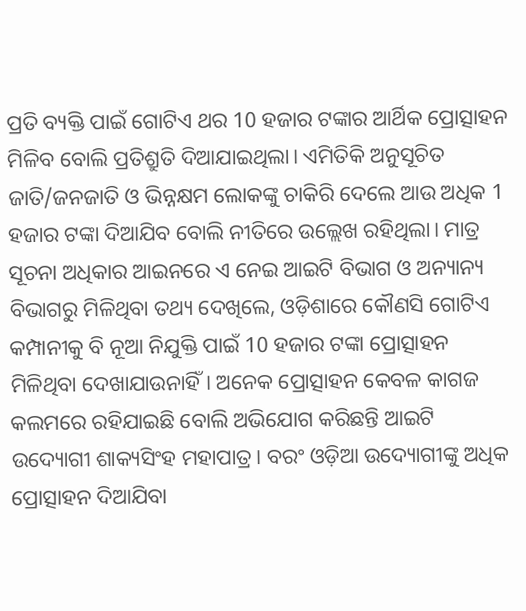ପ୍ରତି ବ୍ୟକ୍ତି ପାଇଁ ଗୋଟିଏ ଥର 10 ହଜାର ଟଙ୍କାର ଆର୍ଥିକ ପ୍ରୋତ୍ସାହନ ମିଳିବ ବୋଲି ପ୍ରତିଶ୍ରୁତି ଦିଆଯାଇଥିଲା। ଏମିତିକି ଅନୁସୂଚିତ ଜାତି/ଜନଜାତି ଓ ଭିନ୍ନକ୍ଷମ ଲୋକଙ୍କୁ ଚାକିରି ଦେଲେ ଆଉ ଅଧିକ 1 ହଜାର ଟଙ୍କା ଦିଆଯିବ ବୋଲି ନୀତିରେ ଉଲ୍ଲେଖ ରହିଥିଲା। ମାତ୍ର ସୂଚନା ଅଧିକାର ଆଇନରେ ଏ ନେଇ ଆଇଟି ବିଭାଗ ଓ ଅନ୍ୟାନ୍ୟ ବିଭାଗରୁ ମିଳିଥିବା ତଥ୍ୟ ଦେଖିଲେ, ଓଡ଼ିଶାରେ କୌଣସି ଗୋଟିଏ କମ୍ପାନୀକୁ ବି ନୂଆ ନିଯୁକ୍ତି ପାଇଁ 10 ହଜାର ଟଙ୍କା ପ୍ରୋତ୍ସାହନ ମିଳିଥିବା ଦେଖାଯାଉନାହିଁ। ଅନେକ ପ୍ରୋତ୍ସାହନ କେବଳ କାଗଜ କଲମରେ ରହିଯାଇଛି ବୋଲି ଅଭିଯୋଗ କରିଛନ୍ତି ଆଇଟି ଉଦ୍ୟୋଗୀ ଶାକ୍ୟସିଂହ ମହାପାତ୍ର। ବରଂ ଓଡ଼ିଆ ଉଦ୍ୟୋଗୀଙ୍କୁ ଅଧିକ ପ୍ରୋତ୍ସାହନ ଦିଆଯିବା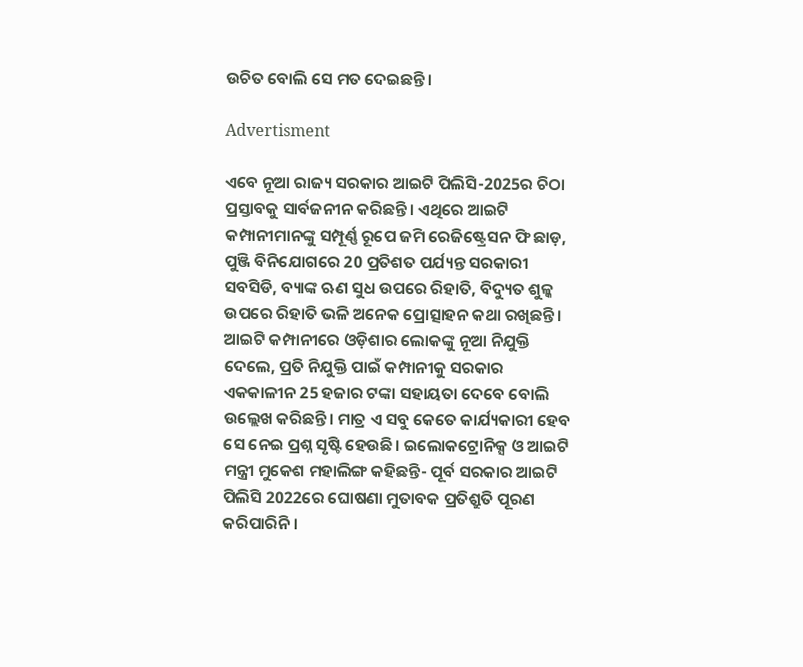ଉଚିତ ବୋଲି ସେ ମତ ଦେଇଛନ୍ତି।

Advertisment

ଏବେ ନୂଆ ରାଜ୍ୟ ସରକାର ଆଇଟି ପିଲିସି-2025ର ଚିଠା ପ୍ରସ୍ତାବକୁ ସାର୍ବଜନୀନ କରିଛନ୍ତି। ଏଥିରେ ଆଇଟି କମ୍ପାନୀମାନଙ୍କୁ ସମ୍ପୂର୍ଣ୍ଣ ରୂପେ ଜମି ରେଜିଷ୍ଟ୍ରେସନ ଫି ଛାଡ଼, ପୁଞ୍ଜି ବିନିଯୋଗରେ 20 ପ୍ରତିଶତ ପର୍ଯ୍ୟନ୍ତ ସରକାରୀ ସବସିଡି, ବ୍ୟାଙ୍କ ଋଣ ସୁଧ ଉପରେ ରିହାତି, ବିଦ୍ୟୁତ ଶୁଳ୍କ ଉପରେ ରିହାତି ଭଳି ଅନେକ ପ୍ରୋତ୍ସାହନ କଥା ରଖିଛନ୍ତି। ଆଇଟି କମ୍ପାନୀରେ ଓଡ଼ିଶାର ଲୋକଙ୍କୁ ନୂଆ ନିଯୁକ୍ତି ଦେଲେ, ପ୍ରତି ନିଯୁକ୍ତି ପାଇଁ କମ୍ପାନୀକୁ ସରକାର ଏକକାଳୀନ 25 ହଜାର ଟଙ୍କା ସହାୟତା ଦେବେ ବୋଲି ଉଲ୍ଲେଖ କରିଛନ୍ତି। ମାତ୍ର ଏ ସବୁ କେତେ କାର୍ଯ୍ୟକାରୀ ହେବ ସେ ନେଇ ପ୍ରଶ୍ନ ସୃଷ୍ଟି ହେଉଛି। ଇଲୋକଟ୍ରୋନିକ୍ସ ଓ ଆଇଟି ମନ୍ତ୍ରୀ ମୁକେଶ ମହାଲିଙ୍ଗ କହିଛନ୍ତି- ପୂର୍ବ ସରକାର ଆଇଟି ପିଲିସି 2022ରେ ଘୋଷଣା ମୁତାବକ ପ୍ରତିଶ୍ରୁତି ପୂରଣ କରିପାରିନି।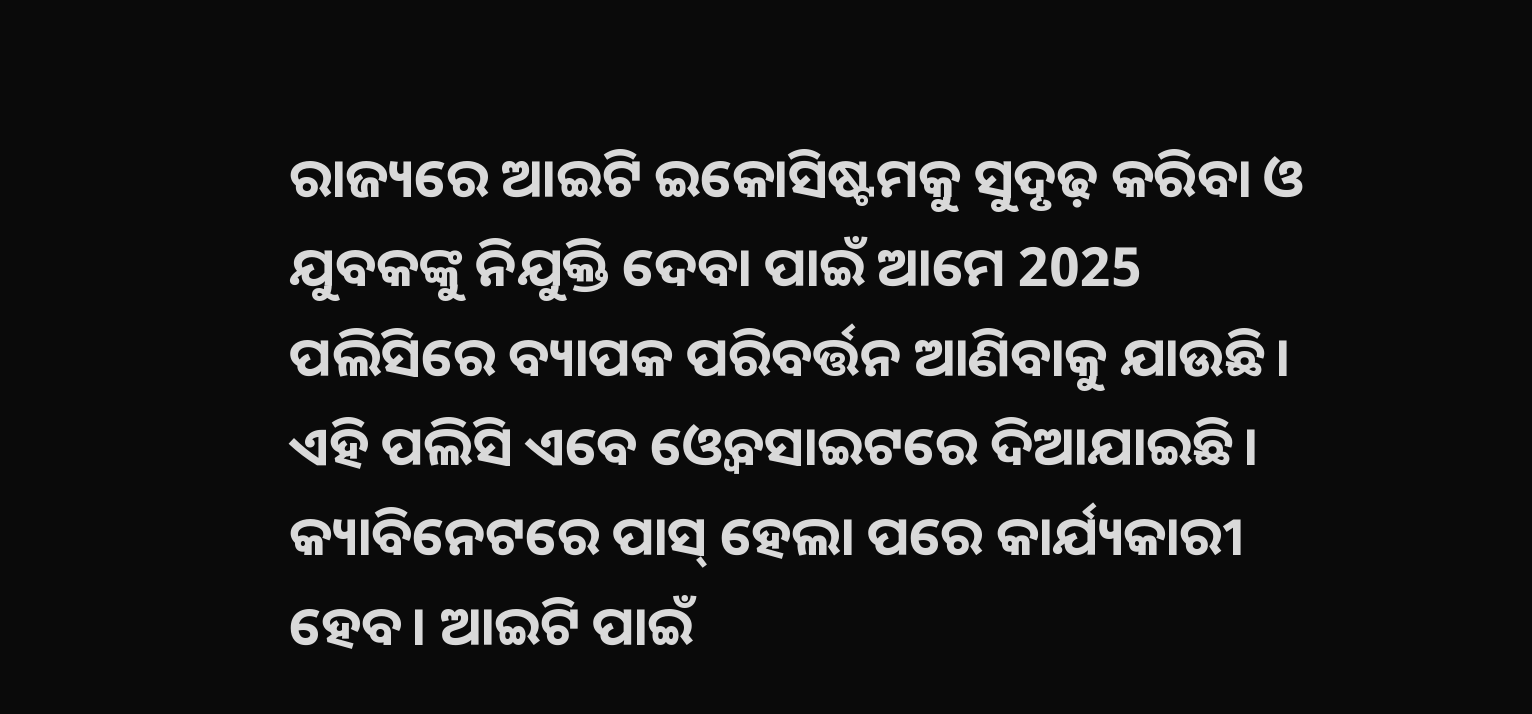ରାଜ୍ୟରେ ଆଇଟି ଇକୋସିଷ୍ଟମକୁ ସୁଦୃଢ଼ କରିବା ଓ ଯୁବକଙ୍କୁ ନିଯୁକ୍ତି ଦେବା ପାଇଁ ଆମେ 2025 ପଲିସିରେ ବ୍ୟାପକ ପରିବର୍ତ୍ତନ ଆଣିବାକୁ ଯାଉଛି। ଏହି ପଲିସି ଏବେ ଓ୍ବେବସାଇଟରେ ଦିଆଯାଇଛି। କ୍ୟାବିନେଟରେ ପାସ୍ ହେଲା ପରେ କାର୍ଯ୍ୟକାରୀ ହେବ। ଆଇଟି ପାଇଁ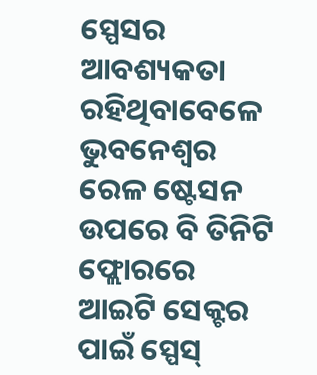ସ୍ପେସର ଆବଶ୍ୟକତା ରହିଥିବାବେଳେ ଭୁବନେଶ୍ବର ରେଳ ଷ୍ଟେସନ ଉପରେ ବି ତିନିଟି ଫ୍ଲୋରରେ ଆଇଟି ସେକ୍ଟର ପାଇଁ ସ୍ପେସ୍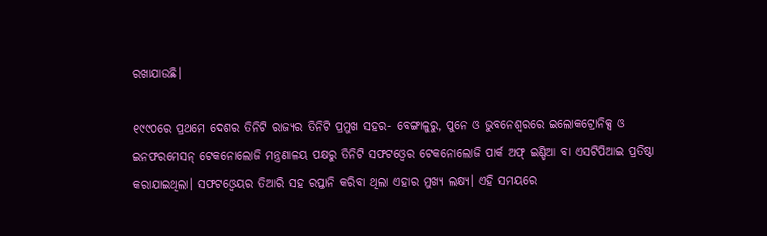ରଖାଯାଉଛି।

୧୯୯୦ରେ ପ୍ରଥମେ ଦେଶର ତିନିଟି ରାଜ୍ୟର ତିନିଟି ପ୍ରମୁଖ ସହର- ବେଙ୍ଗାଳୁରୁ, ପୁନେ ଓ ଭୁବନେଶ୍ବରରେ ଇଲୋକଟ୍ରୋନିକ୍ସ ଓ ଇନଫରମେସନ୍ ଟେକନୋଲୋଜି ମନ୍ତ୍ରଣାଳୟ ପକ୍ଷରୁ ତିନିଟି ସଫଟଓ୍ବେର ଟେକନୋଲୋଜି ପାର୍କ ଅଫ୍ ଇଣ୍ଡିଆ ବା ଏସଟିପିଆଇ ପ୍ରତିଷ୍ଠା କରାଯାଇଥିଲା। ସଫଟଓ୍ବେୟର ତିଆରି ସହ ରପ୍ତାନି କରିବା ଥିଲା ଏହାର ମୁଖ୍ୟ ଲକ୍ଷ୍ୟ। ଏହି ସମୟରେ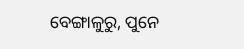ବେଙ୍ଗାଳୁରୁ, ପୁନେ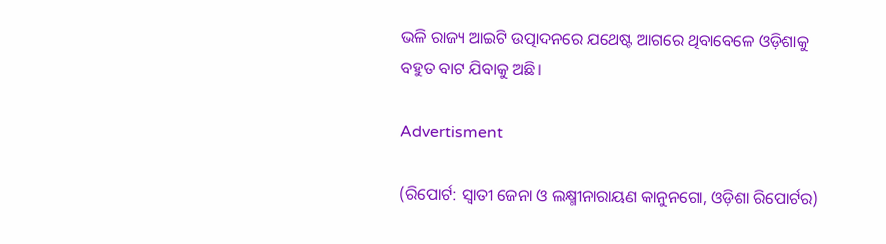ଭଳି ରାଜ୍ୟ ଆଇଟି ଉତ୍ପାଦନରେ ଯଥେଷ୍ଟ ଆଗରେ ଥିବାବେଳେ ଓଡ଼ିଶାକୁ ବହୁତ ବାଟ ଯିବାକୁ ଅଛି।

Advertisment

(ରିପୋର୍ଟ: ସ୍ବାତୀ ଜେନା ଓ ଲକ୍ଷ୍ମୀନାରାୟଣ କାନୁନଗୋ, ଓଡ଼ିଶା ରିପୋର୍ଟର)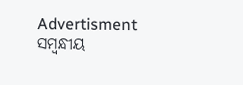Advertisment
ସମ୍ବନ୍ଧୀୟ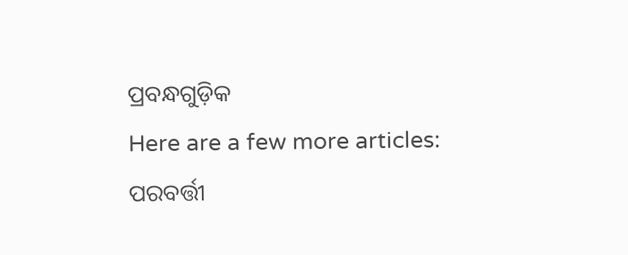ପ୍ରବନ୍ଧଗୁଡ଼ିକ
Here are a few more articles:
ପରବର୍ତ୍ତୀ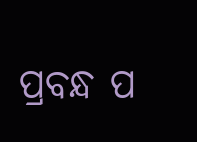ପ୍ରବନ୍ଧ ପ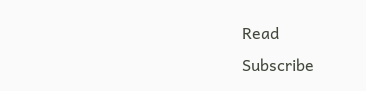Read
Subscribe